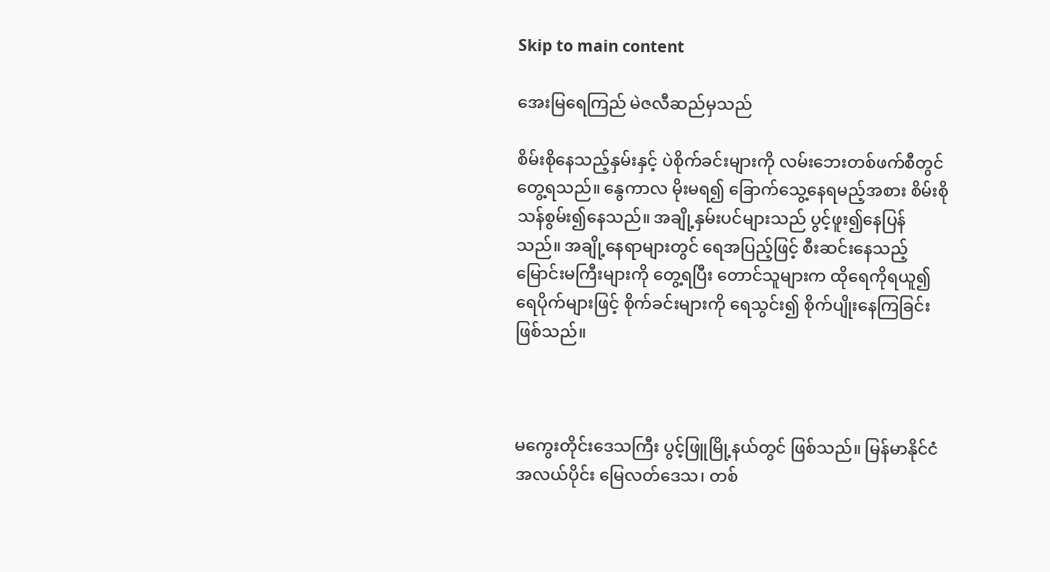Skip to main content

အေးမြရေကြည် မဲဇလီဆည်မှသည်

စိမ်းစိုနေသည့်နှမ်းနှင့် ပဲစိုက်ခင်းများကို လမ်းဘေးတစ်ဖက်စီတွင် တွေ့ရသည်။ နွေကာလ မိုးမရ၍ ခြောက်သွေ့နေရမည့်အစား စိမ်းစိုသန်စွမ်း၍နေသည်။ အချို့နှမ်းပင်များသည် ပွင့်ဖူး၍နေပြန်သည်။ အချို့နေရာများတွင် ရေအပြည့်ဖြင့် စီးဆင်းနေသည့် မြောင်းမကြီးများကို တွေ့ရပြီး တောင်သူများက ထိုရေကိုရယူ၍ ရေပိုက်များဖြင့် စိုက်ခင်းများကို ရေသွင်း၍ စိုက်ပျိုးနေကြခြင်းဖြစ်သည်။



မကွေးတိုင်းဒေသကြီး ပွင့်ဖြူမြို့နယ်တွင် ဖြစ်သည်။ မြန်မာနိုင်ငံအလယ်ပိုင်း မြေလတ်ဒေသ၊ တစ်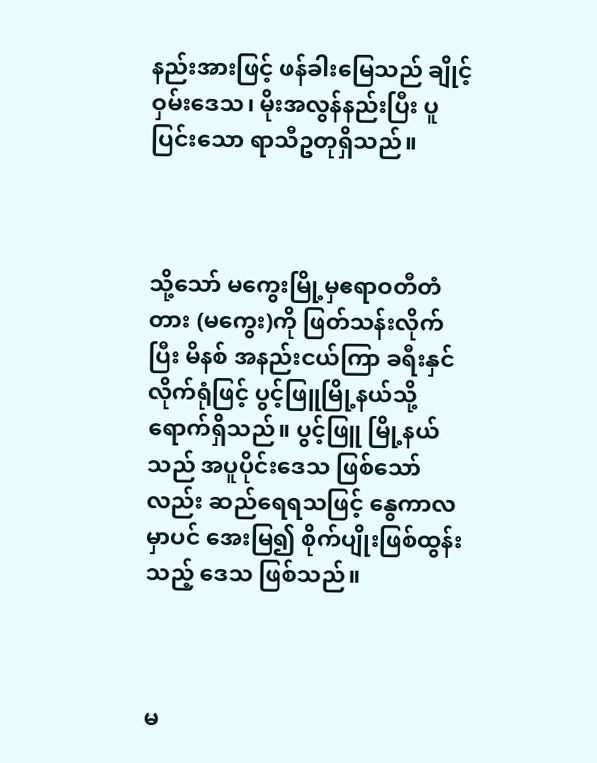နည်းအားဖြင့် ဖန်ခါးမြေသည် ချိုင့်ဝှမ်းဒေသ၊ မိုးအလွန်နည်းပြီး ပူပြင်းသော ရာသီဥတုရှိသည်။



သို့သော် မကွေးမြို့မှဧရာဝတီတံတား (မကွေး)ကို ဖြတ်သန်းလိုက်ပြီး မိနစ် အနည်းငယ်ကြာ ခရီးနှင်လိုက်ရုံဖြင့် ပွင့်ဖြူမြို့နယ်သို့ ရောက်ရှိသည်။ ပွင့်ဖြူ မြို့နယ်သည် အပူပိုင်းဒေသ ဖြစ်သော်လည်း ဆည်ရေရသဖြင့် နွေကာလမှာပင် အေးမြ၍ စိုက်ပျိုးဖြစ်ထွန်းသည့် ဒေသ ဖြစ်သည်။



မ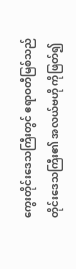ကွေးတိုင်းဒေသကြီးတွင် ဧရာဝတီမြစ်သည် တိုင်းဒေသကြီး၏ အလယ်ဗဟို ကိုဖြတ်၍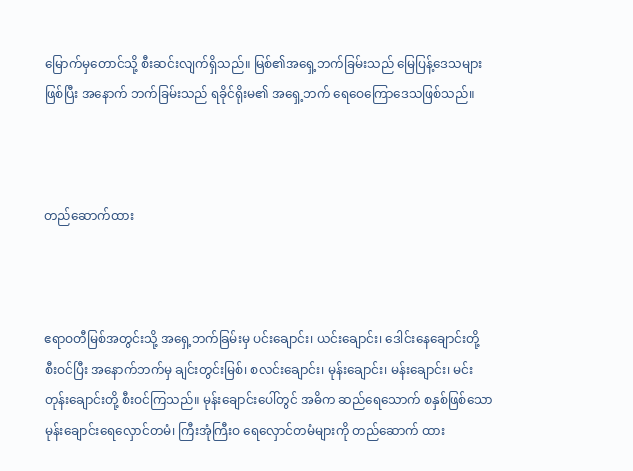မြောက်မှတောင်သို့ စီးဆင်းလျက်ရှိသည်။ မြစ်၏အရှေ့ဘက်ခြမ်းသည် မြေပြန့်ဒေသများဖြစ်ပြီး အနောက် ဘက်ခြမ်းသည် ရခိုင်ရိုးမ၏ အရှေ့ဘက် ရေဝေကြောဒေသဖြစ်သည်။



တည်ဆောက်ထား



ဧရာဝတီမြစ်အတွင်းသို့ အရှေ့ဘက်ခြမ်းမှ ပင်းချောင်း၊ ယင်းချောင်း၊ ဒေါင်းနေချောင်းတို့ စီးဝင်ပြီး အနောက်ဘက်မှ ချင်းတွင်းမြစ်၊ စလင်းချောင်း၊ မုန်းချောင်း၊ မန်းချောင်း၊ မင်းတုန်းချောင်းတို့ စီးဝင်ကြသည်။ မုန်းချောင်းပေါ်တွင် အဓိက ဆည်ရေသောက် စနှစ်ဖြစ်သော မုန်းချောင်းရေလှောင်တမံ၊ ကြီးအုံကြီးဝ ရေလှောင်တမံများကို တည်ဆောက် ထား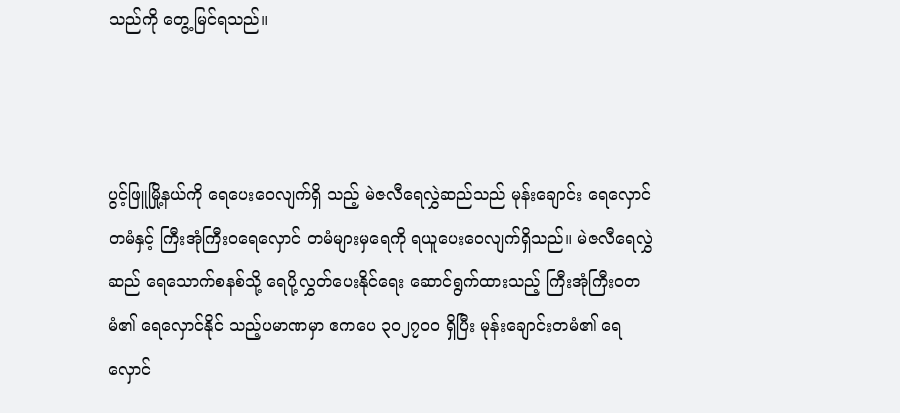သည်ကို တွေ့မြင်ရသည်။



ပွင့်ဖြူမြို့နယ်ကို ရေပေးဝေလျက်ရှိ သည့် မဲဇလီရေလွှဲဆည်သည် မုန်းချောင်း ရေလှောင်တမံနှင့် ကြီးအုံကြီးဝရေလှောင် တမံများမှရေကို ရယူပေးဝေလျက်ရှိသည်။ မဲဇလီရေလွှဲဆည် ရေသောက်စနစ်သို့ ရေပို့လွှတ်ပေးနိုင်ရေး ဆောင်ရွက်ထားသည့် ကြီးအုံကြီးဝတမံ၏ ရေလှောင်နိုင် သည့်ပမာဏမှာ ဧကပေ ၃၀၂၇၀ဝ ရှိပြီး မုန်းချောင်းတမံ၏ ရေလှောင်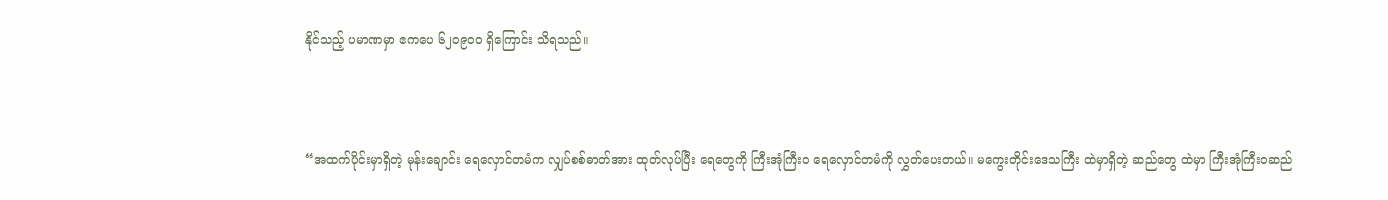နိုင်သည့် ပမာဏမှာ ဧကပေ ၆၂၀၉၀ဝ ရှိကြောင်း သိရသည်။



“အထက်ပိုင်းမှာရှိတဲ့ မုန်းချောင်း ရေလှောင်တမံက လျှပ်စစ်ဓာတ်အား ထုတ်လုပ်ပြီး ရေတွေကို ကြီးအုံကြီးဝ ရေလှောင်တမံကို လွှတ်ပေးတယ်။ မကွေးတိုင်းဒေသကြီး ထဲမှာရှိတဲ့ ဆည်တွေ ထဲမှာ ကြီးအုံကြီးဝဆည်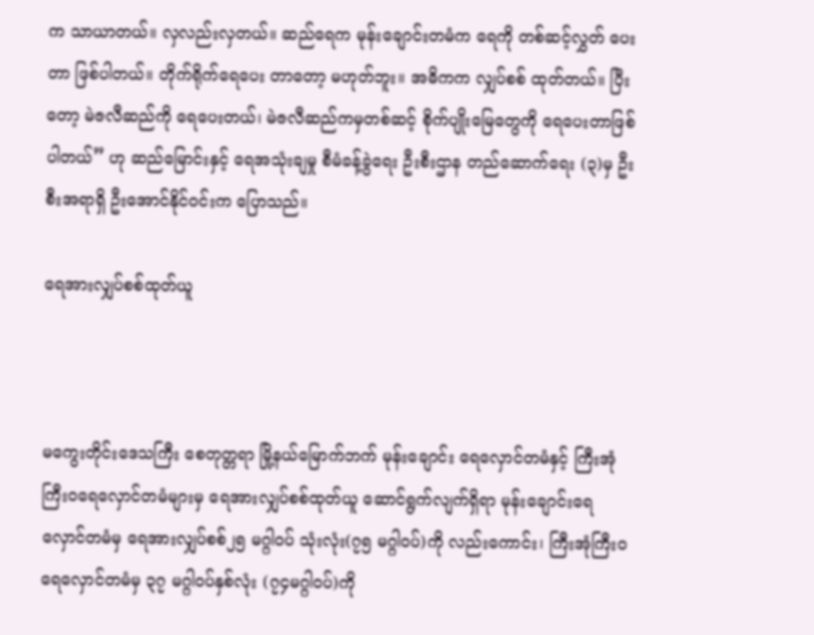က သာယာတယ်။ လှလည်းလှတယ်။ ဆည်ရေက မုန်းချောင်းတမံက ရေကို တစ်ဆင့်လွှတ် ပေးတာ ဖြစ်ပါတယ်။ တိုက်ရိုက်ရေပေး တာတော့ မဟုတ်ဘူး။ အဓိကက လျှပ်စစ် ထုတ်တယ်။ ပြီးတော့ မဲဇလီဆည်ကို ရေပေးတယ်၊ မဲဇလီဆည်ကမှတစ်ဆင့် စိုက်ပျိုးမြေတွေကို ရေပေးတာဖြစ်ပါတယ်” ဟု ဆည်မြောင်းနှင့် ရေအသုံးချမှု စီမံခန့်ခွဲရေး ဦးစီးဌာန တည်ဆောက်ရေး (၃)မှ ဦးစီးအရာရှိ ဦးအောင်နိုင်ဝင်းက ပြောသည်။

ရေအားလျှပ်စစ်ထုတ်ယူ



မကွေးတိုင်းဒေသကြီး စေတုတ္တရာ မြို့နယ်မြောက်ဘက် မုန်းချောင်း ရေလှောင်တမံနှင့် ကြီးအုံကြီးဝရေလှောင်တမံများမှ ရေအားလျှပ်စစ်ထုတ်ယူ ဆောင်ရွက်လျက်ရှိရာ မုန်းချောင်းရေ လှောင်တမံမှ ရေအားလျှပ်စစ်၂၅ မဂ္ဂါဝပ် သုံးလုံး(၇၅ မဂ္ဂါဝပ်)ကို လည်းကောင်း၊ ကြီးအုံကြီးဝ ရေလှောင်တမံမှ ၃၇ မဂ္ဂါဝပ်နှစ်လုံး (၇၄မဂ္ဂါဝပ်)ကို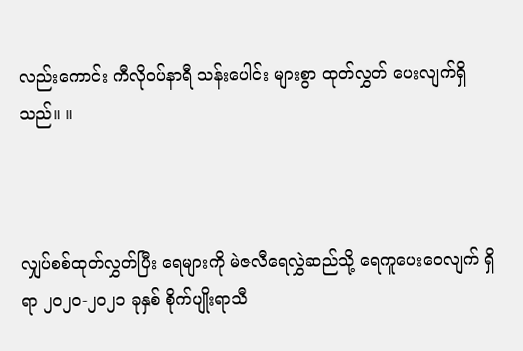လည်းကောင်း ကီလိုဝပ်နာရီ သန်းပေါင်း များစွာ ထုတ်လွှတ် ပေးလျက်ရှိသည်။ ။



လျှပ်စစ်ထုတ်လွှတ်ပြီး ရေများကို မဲဇလီရေလွှဲဆည်သို့ ရေကူပေးဝေလျက် ရှိရာ ၂၀၂၀-၂၀၂၁ ခုနှစ် စိုက်ပျိုးရာသီ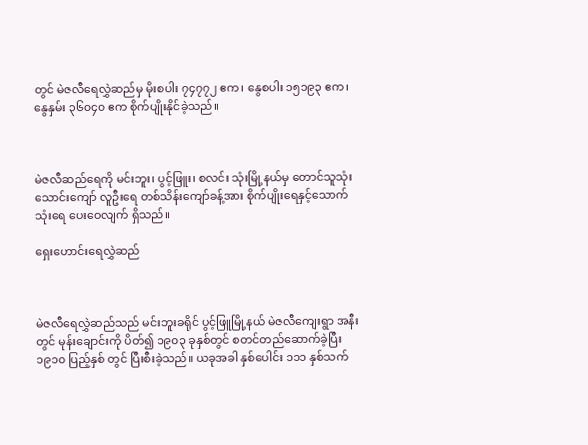တွင် မဲဇလီရေလွှဲဆည်မှ မိုးစပါး ၇၄၇၇၂ ဧက၊ နွေစပါး ၁၅၁၉၃ ဧက၊ နွေနှမ်း ၃၆၀၄၀ ဧက စိုက်ပျိုးနိုင်ခဲ့သည်။



မဲဇလီဆည်ရေကို မင်းဘူး၊ ပွင့်ဖြူး၊ စလင်း သုံးမြို့နယ်မှ တောင်သူသုံးသောင်းကျော် လူဦးရေ တစ်သိန်းကျော်ခန့်အား စိုက်ပျိုးရေနှင့်သောက်သုံးရေ ပေးဝေလျက် ရှိသည်။

ရှေးဟောင်းရေလွှဲဆည်



မဲဇလီရေလွှဲဆည်သည် မင်းဘူးခရိုင် ပွင့်ဖြူမြို့နယ် မဲဇလီကျေးရွာ အနီးတွင် မုန်းချောင်းကို ပိတ်၍ ၁၉၀၃ ခုနှစ်တွင် စတင်တည်ဆောက်ခဲ့ပြီး ၁၉၁၀ ပြည့်နှစ် တွင် ပြီးစီးခဲ့သည်။ ယခုအခါ နှစ်ပေါင်း ၁၁၁ နှစ်သက်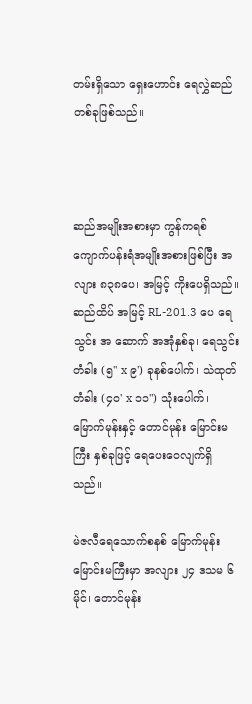တမ်းရှိသော ရှေးဟောင်း ရေလွှဲဆည် တစ်ခုဖြစ်သည်။



ဆည်အမျိုးအစားမှာ ကွန်ကရစ် ကျောက်ပန်းရံအမျိုးအစားဖြစ်ပြီး အလျား ၈၃၈ပေ၊ အမြင့် ကိုးပေရှိသည်။ ဆည်ထိပ် အမြင့် RL-201.3 ပေ ရေသွင်း အ ဆောက် အအုံနှစ်ခု၊ ရေသွင်းတံခါး (၅" x ၉') ခုနစ်ပေါက်၊ သဲထုတ်တံခါး (၄၀' x ၁၁") သုံးပေါက်၊ မြောက်မုန်းနှင့် တောင်မုန်း မြောင်းမကြီး နှစ်ခုဖြင့် ရေပေးဝေလျက်ရှိသည်။

မဲဇလီရေသောက်စနစ် မြောက်မုန်း မြောင်းမကြီးမှာ အလျား ၂၄ ဒသမ ၆ မိုင်၊ တောင်မုန်း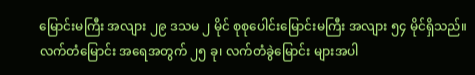မြောင်းမကြီး အလျား ၂၉ ဒသမ ၂ မိုင် စုစုပေါင်းမြောင်းမကြီး အလျား ၅၄ မိုင်ရှိသည်။ လက်တံမြောင်း အရေအတွက် ၂၅ ခု၊ လက်တံခွဲမြောင်း များအပါ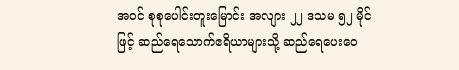အဝင် စုစုပေါင်းတူးမြောင်း အလျား ၂၂ ဒသမ ၅၂ မိုင်ဖြင့် ဆည်ရေသောက်ဧရိယာများသို့ ဆည်ရေပေးဝေ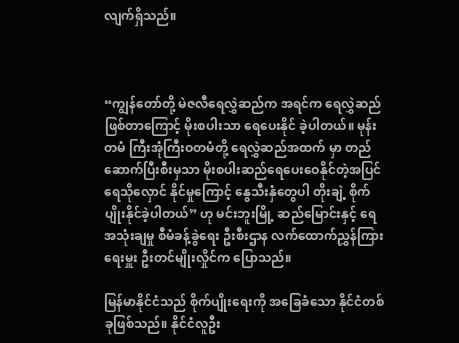လျက်ရှိသည်။



“ကျွန်တော်တို့ မဲဇလီရေလွှဲဆည်က အရင်က ရေလွှဲဆည်ဖြစ်တာကြောင့် မိုးစပါးသာ ရေပေးနိုင် ခဲ့ပါတယ်။ မုန်းတမံ ကြီးအုံကြီးဝတမံတို့ ရေလွှဲဆည်အထက် မှာ တည်ဆောက်ပြီးစီးမှသာ မိုးစပါးဆည်ရေပေးဝေနိုင်တဲ့အပြင် ရေသိုလှောင် နိုင်မှုကြောင့် နွေသီးနှံတွေပါ တိုးချဲ့ စိုက်ပျိုးနိုင်ခဲ့ပါတယ်” ဟု မင်းဘူးမြို့ ဆည်မြောင်းနှင့် ရေအသုံးချမှု စီမံခန့်ခွဲရေး ဦးစီးဌာန လက်ထောက်ညွှန်ကြားရေးမှူး ဦးတင်မျိုးလှိုင်က ပြောသည်။

မြန်မာနိုင်ငံသည် စိုက်ပျိုးရေးကို အခြေခံသော နိုင်ငံတစ်ခုဖြစ်သည်။ နိုင်ငံလူဦး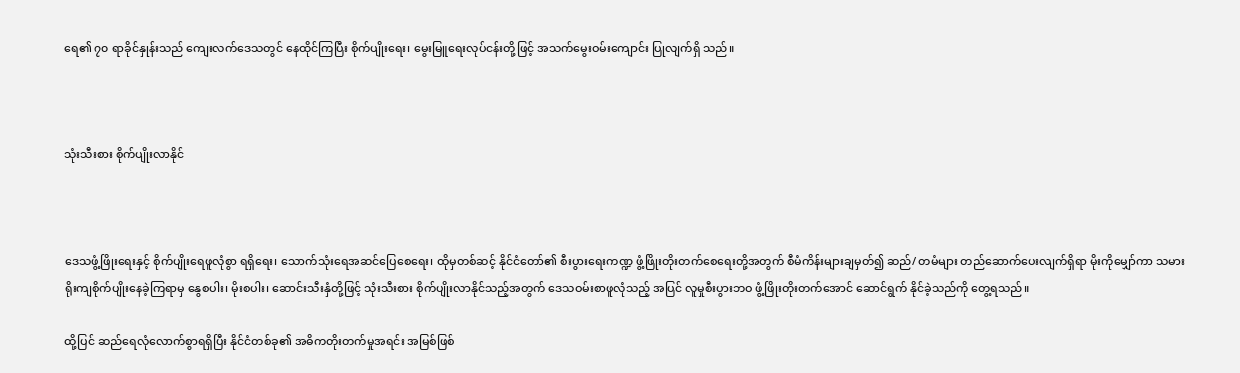ရေ၏ ၇၀ ရာခိုင်နှုန်းသည် ကျေးလက်ဒေသတွင် နေထိုင်ကြပြီး စိုက်ပျိုးရေး၊ မွေးမြူရေးလုပ်ငန်းတို့ဖြင့် အသက်မွေးဝမ်းကျောင်း ပြုလျက်ရှိ သည်။



သုံးသီးစား စိုက်ပျိုးလာနိုင်



ဒေသဖွံ့ဖြိုးရေးနှင့် စိုက်ပျိုးရေဖူလုံစွာ ရရှိရေး၊ သောက်သုံးရေအဆင်ပြေစေရေး၊ ထိုမှတစ်ဆင့် နိုင်ငံတော်၏ စီးပွားရေးကဏ္ဍ ဖွံ့ဖြိုးတိုးတက်စေရေးတို့အတွက် စီမံကိန်းများချမှတ်၍ ဆည်/ တမံများ တည်ဆောက်ပေးလျက်ရှိရာ မိုးကိုမျှော်ကာ သမားရိုးကျစိုက်ပျိုးနေခဲ့ကြရာမှ နွေစပါး၊ မိုးစပါး၊ ဆောင်းသီးနှံတို့ဖြင့် သုံးသီးစား စိုက်ပျိုးလာနိုင်သည့်အတွက် ဒေသဝမ်းစာဖူလုံသည့် အပြင် လူမှုစီးပွားဘဝ ဖွံ့ဖြိုးတိုးတက်အောင် ဆောင်ရွက် နိုင်ခဲ့သည်ကို တွေ့ရသည်။

ထို့ပြင် ဆည်ရေလုံလောက်စွာရရှိပြီး နိုင်ငံတစ်ခု၏ အဓိကတိုးတက်မှုအရင်း အမြစ်ဖြစ်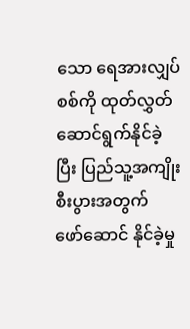သော ရေအားလျှပ်စစ်ကို ထုတ်လွှတ်ဆောင်ရွက်နိုင်ခဲ့ပြီး ပြည်သူ့အကျိုးစီးပွားအတွက် ဖော်ဆောင် နိုင်ခဲ့မှု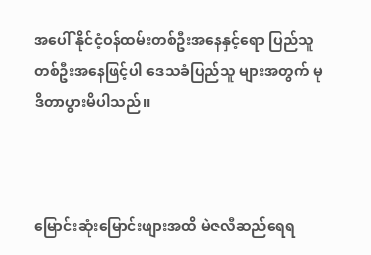အပေါ် နိုင်ငံ့ဝန်ထမ်းတစ်ဦးအနေနှင့်ရော ပြည်သူတစ်ဦးအနေဖြင့်ပါ ဒေသခံပြည်သူ များအတွက် မုဒိတာပွားမိပါသည်။



မြောင်းဆုံးမြောင်းဖျားအထိ မဲဇလီဆည်ရေရ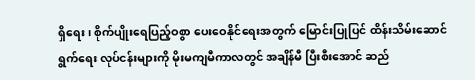ရှိရေး၊ စိုက်ပျိုးရေပြည့်ဝစွာ ပေးဝေနိုင်ရေးအတွက် မြောင်းပြုပြင် ထိန်းသိမ်းဆောင်ရွက်ရေး လုပ်ငန်းများကို မိုးမကျမီကာလတွင် အချိန်မီ ပြီးစီးအောင် ဆည်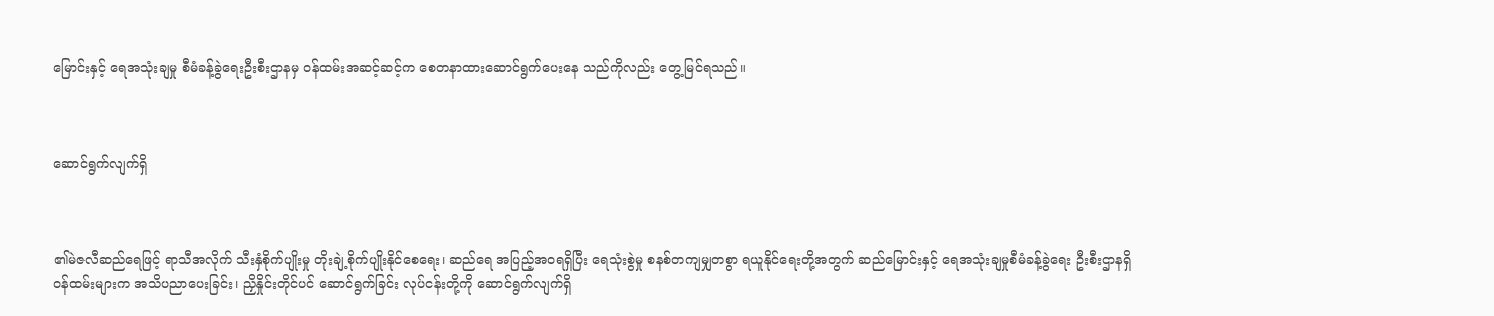မြောင်းနှင့် ရေအသုံးချမှု စီမံခန့်ခွဲရေးဦးစီးဌာနမှ ဝန်ထမ်းအဆင့်ဆင့်က စေတနာထားဆောင်ရွက်ပေးနေ သည်ကိုလည်း တွေ့မြင်ရသည်။



ဆောင်ရွက်လျက်ရှိ



၏မဲဇလီဆည်ရေဖြင့် ရာသီအလိုက် သီးနှံစိုက်ပျိုးမှု တိုးချဲ့စိုက်ပျိုးနိုင်စေရေး၊ ဆည်ရေ အပြည့်အဝရရှိပြီး ရေသုံးစွဲမှု စနစ်တကျမျှတစွာ ရယူနိုင်ရေးတို့အတွက် ဆည်မြောင်းနှင့် ရေအသုံးချမှုစီမံခန့်ခွဲရေး ဦးစီးဌာနရှိ ဝန်ထမ်းများက အသိပညာပေးခြင်း၊ ညှိနှိုင်းတိုင်ပင် ဆောင်ရွက်ခြင်း လုပ်ငန်းတို့ကို ဆောင်ရွက်လျက်ရှိ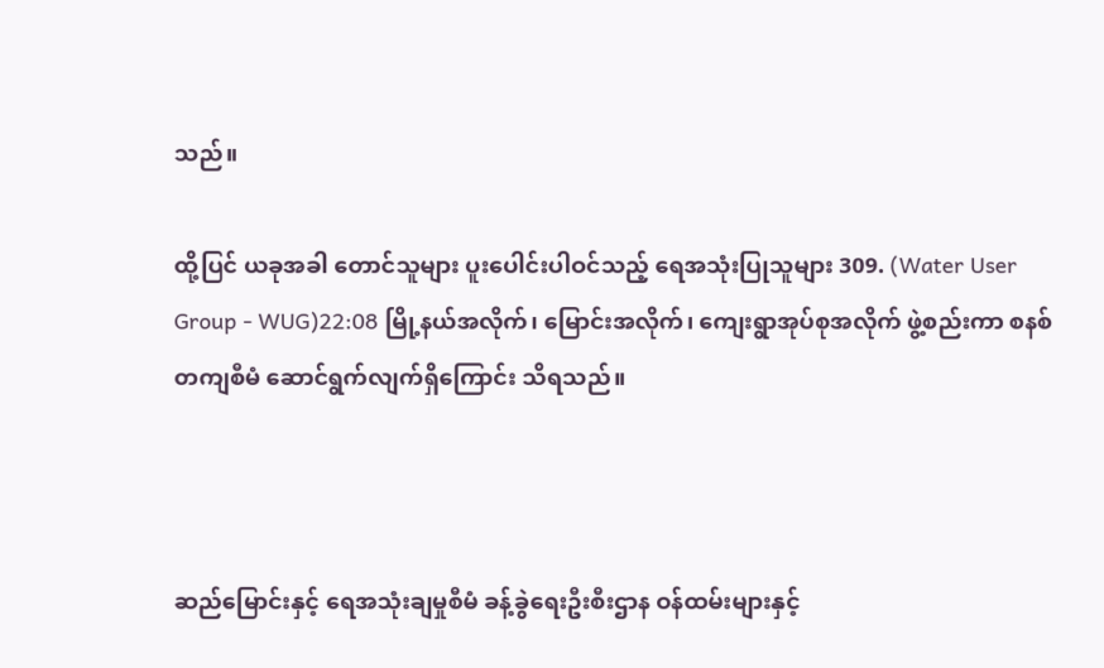သည်။

ထို့ပြင် ယခုအခါ တောင်သူများ ပူးပေါင်းပါဝင်သည့် ရေအသုံးပြုသူများ 309. (Water User Group - WUG)22:08 မြို့နယ်အလိုက်၊ မြောင်းအလိုက်၊ ကျေးရွာအုပ်စုအလိုက် ဖွဲ့စည်းကာ စနစ်တကျစီမံ ဆောင်ရွက်လျက်ရှိကြောင်း သိရသည်။



ဆည်မြောင်းနှင့် ရေအသုံးချမှုစီမံ ခန့်ခွဲရေးဦးစီးဌာန ဝန်ထမ်းများနှင့်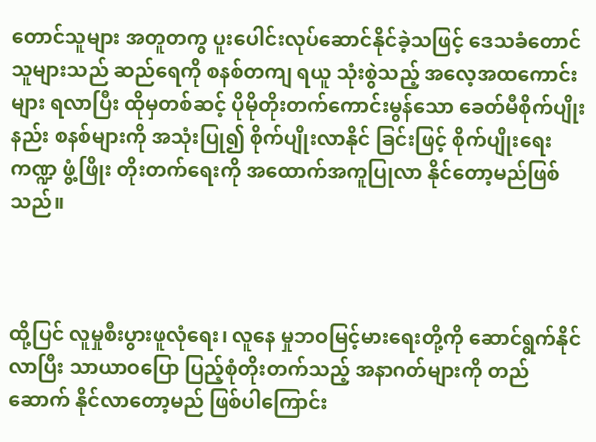တောင်သူများ အတူတကွ ပူးပေါင်းလုပ်ဆောင်နိုင်ခဲ့သဖြင့် ဒေသခံတောင်သူများသည် ဆည်ရေကို စနစ်တကျ ရယူ သုံးစွဲသည့် အလေ့အထကောင်းများ ရလာပြီး ထိုမှတစ်ဆင့် ပိုမိုတိုးတက်ကောင်းမွန်သော ခေတ်မီစိုက်ပျိုးနည်း စနစ်များကို အသုံးပြု၍ စိုက်ပျိုးလာနိုင် ခြင်းဖြင့် စိုက်ပျိုးရေးကဏ္ဍ ဖွံ့ဖြိုး တိုးတက်ရေးကို အထောက်အကူပြုလာ နိုင်တော့မည်ဖြစ်သည်။



ထို့ပြင် လူမှုစီးပွားဖူလုံရေး၊ လူနေ မှုဘဝမြင့်မားရေးတို့ကို ဆောင်ရွက်နိုင် လာပြီး သာယာဝပြော ပြည့်စုံတိုးတက်သည့် အနာဂတ်များကို တည်ဆောက် နိုင်လာတော့မည် ဖြစ်ပါကြောင်း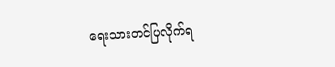ရေးသားတင်ပြလိုက်ရ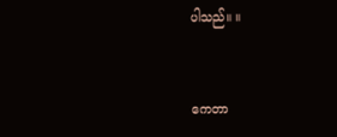ပါသည်။ ။



ကေတာ